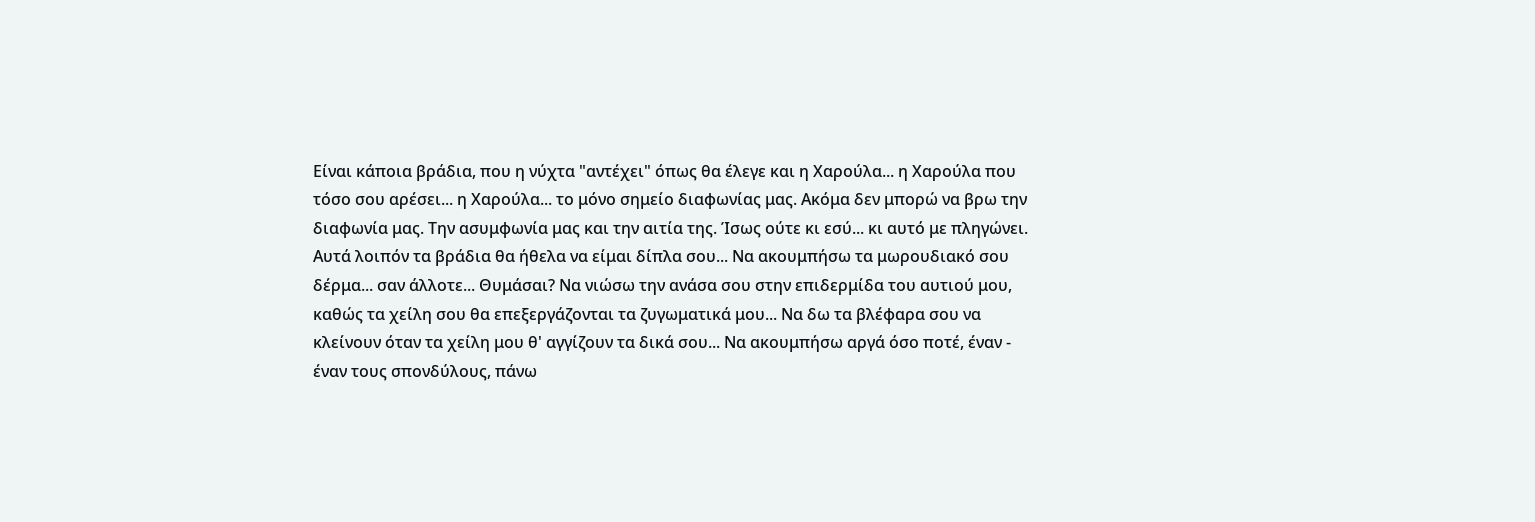Είναι κάποια βράδια, που η νύχτα "αντέχει" όπως θα έλεγε και η Χαρούλα... η Χαρούλα που τόσο σου αρέσει... η Χαρούλα... το μόνο σημείο διαφωνίας μας. Ακόμα δεν μπορώ να βρω την διαφωνία μας. Την ασυμφωνία μας και την αιτία της. Ίσως ούτε κι εσύ... κι αυτό με πληγώνει.
Αυτά λοιπόν τα βράδια θα ήθελα να είμαι δίπλα σου... Να ακουμπήσω τα μωρουδιακό σου δέρμα... σαν άλλοτε... Θυμάσαι? Να νιώσω την ανάσα σου στην επιδερμίδα του αυτιού μου, καθώς τα χείλη σου θα επεξεργάζονται τα ζυγωματικά μου... Να δω τα βλέφαρα σου να κλείνουν όταν τα χείλη μου θ' αγγίζουν τα δικά σου... Να ακουμπήσω αργά όσο ποτέ, έναν - έναν τους σπονδύλους, πάνω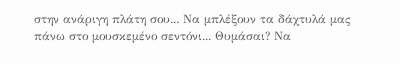στην ανάριγη πλάτη σου... Να μπλέξουν τα δάχτυλά μας πάνω στο μουσκεμένο σεντόνι... Θυμάσαι? Να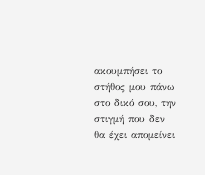ακουμπήσει το στήθος μου πάνω στο δικό σου, την στιγμή που δεν θα έχει απομείνει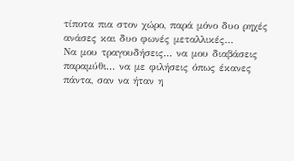τίποτα πια στον χώρο, παρά μόνο δυο ρηχές ανάσες και δυο φωνές μεταλλικές...
Να μου τραγουδήσεις... να μου διαβάσεις παραμύθι... να με φιλήσεις όπως έκανες πάντα, σαν να ήταν η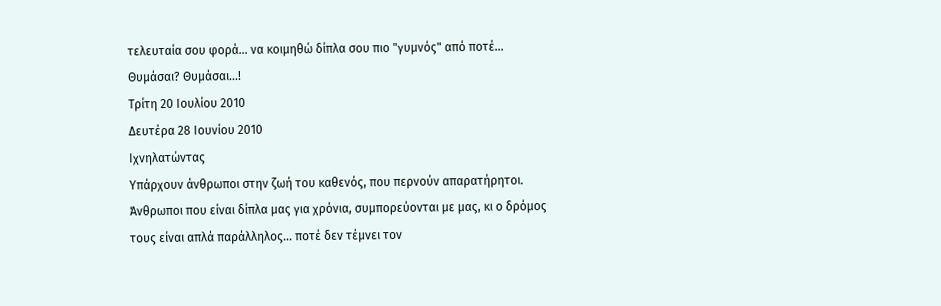τελευταία σου φορά... να κοιμηθώ δίπλα σου πιο "γυμνός" από ποτέ... Θυμάσαι? Θυμάσαι...!
Τρίτη 20 Ιουλίου 2010
Δευτέρα 28 Ιουνίου 2010
Ιχνηλατώντας
Υπάρχουν άνθρωποι στην ζωή του καθενός, που περνούν απαρατήρητοι. Άνθρωποι που είναι δίπλα μας για χρόνια, συμπορεύονται με μας, κι ο δρόμος τους είναι απλά παράλληλος... ποτέ δεν τέμνει τον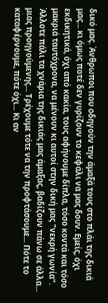δικό μας. Άνθρωποι που οδηγούν την άμαξά τους στο πλάι της δικιά μας... κι όμως ποτέ δεν γυρίζουν το κεφάλι να μας δουν. Εμείς, όχι εκδικητικά, όχι από κακία, τους αφήνουμε δίπλα, τόσο κοντά και τόσο μακριά ταυτόχρονα, να μένουν κι αυτοί στην δική μας "νεκρή γωνία".
Άλλοτε πάλι τα χνάρια της δικιάς μας άμαξας, βαδίζουν πάνω σε άλλα... μιας προηγούμενης... Τρέχουμε τότε να την προφτάσουμε... Πότε το καταφέρνουμε, πότε όχι... Κι αν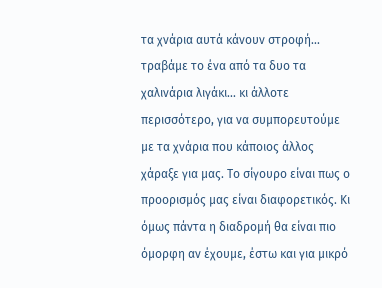τα χνάρια αυτά κάνουν στροφή... τραβάμε το ένα από τα δυο τα χαλινάρια λιγάκι... κι άλλοτε περισσότερο, για να συμπορευτούμε με τα χνάρια που κάποιος άλλος χάραξε για μας. Το σίγουρο είναι πως ο προορισμός μας είναι διαφορετικός. Κι όμως πάντα η διαδρομή θα είναι πιο όμορφη αν έχουμε, έστω και για μικρό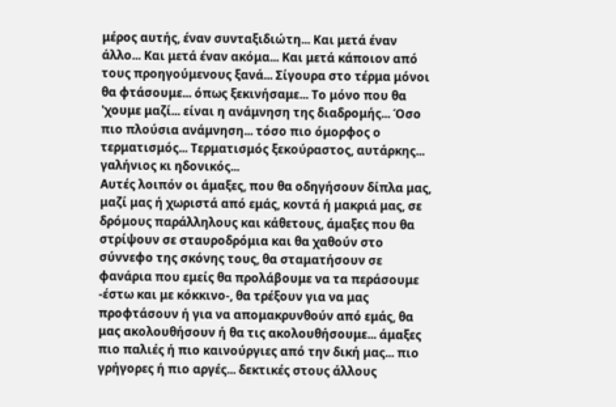μέρος αυτής, έναν συνταξιδιώτη... Και μετά έναν άλλο... Και μετά έναν ακόμα... Και μετά κάποιον από τους προηγούμενους ξανά... Σίγουρα στο τέρμα μόνοι θα φτάσουμε... όπως ξεκινήσαμε... Το μόνο που θα 'χουμε μαζί... είναι η ανάμνηση της διαδρομής... Όσο πιο πλούσια ανάμνηση... τόσο πιο όμορφος ο τερματισμός... Τερματισμός ξεκούραστος, αυτάρκης... γαλήνιος κι ηδονικός...
Αυτές λοιπόν οι άμαξες, που θα οδηγήσουν δίπλα μας, μαζί μας ή χωριστά από εμάς, κοντά ή μακριά μας, σε δρόμους παράλληλους και κάθετους, άμαξες που θα στρίψουν σε σταυροδρόμια και θα χαθούν στο σύννεφο της σκόνης τους, θα σταματήσουν σε φανάρια που εμείς θα προλάβουμε να τα περάσουμε -έστω και με κόκκινο-, θα τρέξουν για να μας προφτάσουν ή για να απομακρυνθούν από εμάς, θα μας ακολουθήσουν ή θα τις ακολουθήσουμε... άμαξες πιο παλιές ή πιο καινούργιες από την δική μας... πιο γρήγορες ή πιο αργές... δεκτικές στους άλλους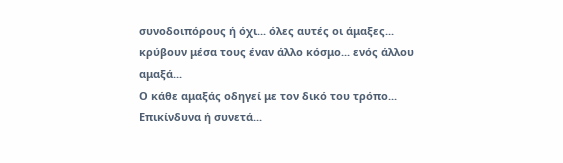συνοδοιπόρους ή όχι... όλες αυτές οι άμαξες... κρύβουν μέσα τους έναν άλλο κόσμο... ενός άλλου αμαξά...
Ο κάθε αμαξάς οδηγεί με τον δικό του τρόπο... Επικίνδυνα ή συνετά...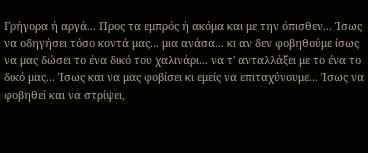Γρήγορα ή αργά... Προς τα εμπρός ή ακόμα και με την όπισθεν... Ίσως να οδηγήσει τόσο κοντά μας... μια ανάσα... κι αν δεν φοβηθούμε ίσως να μας δώσει το ένα δικό του χαλινάρι... να τ' ανταλλάξει με το ένα το δικό μας... Ίσως και να μας φοβίσει κι εμείς να επιταχύνουμε... Ίσως να φοβηθεί και να στρίψει,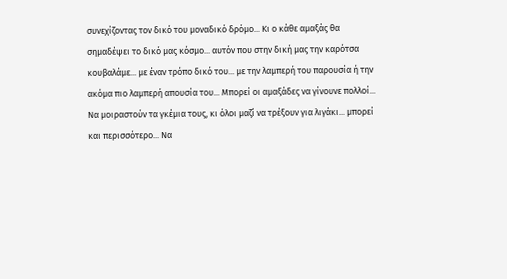συνεχίζοντας τον δικό του μοναδικό δρόμο... Κι ο κάθε αμαξάς θα σημαδέψει το δικό μας κόσμο... αυτόν που στην δική μας την καρότσα κουβαλάμε... με έναν τρόπο δικό του... με την λαμπερή του παρουσία ή την ακόμα πιο λαμπερή απουσία του... Μπορεί οι αμαξάδες να γίνουνε πολλοί... Να μοιραστούν τα γκέμια τους, κι όλοι μαζί να τρέξουν για λιγάκι... μπορεί και περισσότερο... Να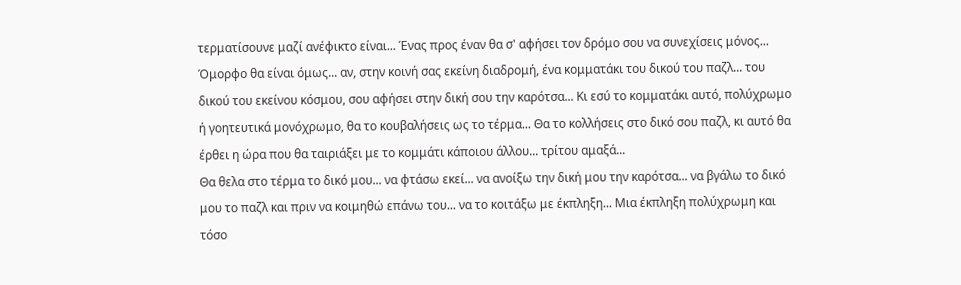τερματίσουνε μαζί ανέφικτο είναι... Ένας προς έναν θα σ' αφήσει τον δρόμο σου να συνεχίσεις μόνος... Όμορφο θα είναι όμως... αν, στην κοινή σας εκείνη διαδρομή, ένα κομματάκι του δικού του παζλ... του δικού του εκείνου κόσμου, σου αφήσει στην δική σου την καρότσα... Κι εσύ το κομματάκι αυτό, πολύχρωμο ή γοητευτικά μονόχρωμο, θα το κουβαλήσεις ως το τέρμα... Θα το κολλήσεις στο δικό σου παζλ, κι αυτό θα έρθει η ώρα που θα ταιριάξει με το κομμάτι κάποιου άλλου... τρίτου αμαξά...
Θα θελα στο τέρμα το δικό μου... να φτάσω εκεί... να ανοίξω την δική μου την καρότσα... να βγάλω το δικό μου το παζλ και πριν να κοιμηθώ επάνω του... να το κοιτάξω με έκπληξη... Μια έκπληξη πολύχρωμη και τόσο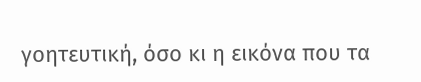γοητευτική, όσο κι η εικόνα που τα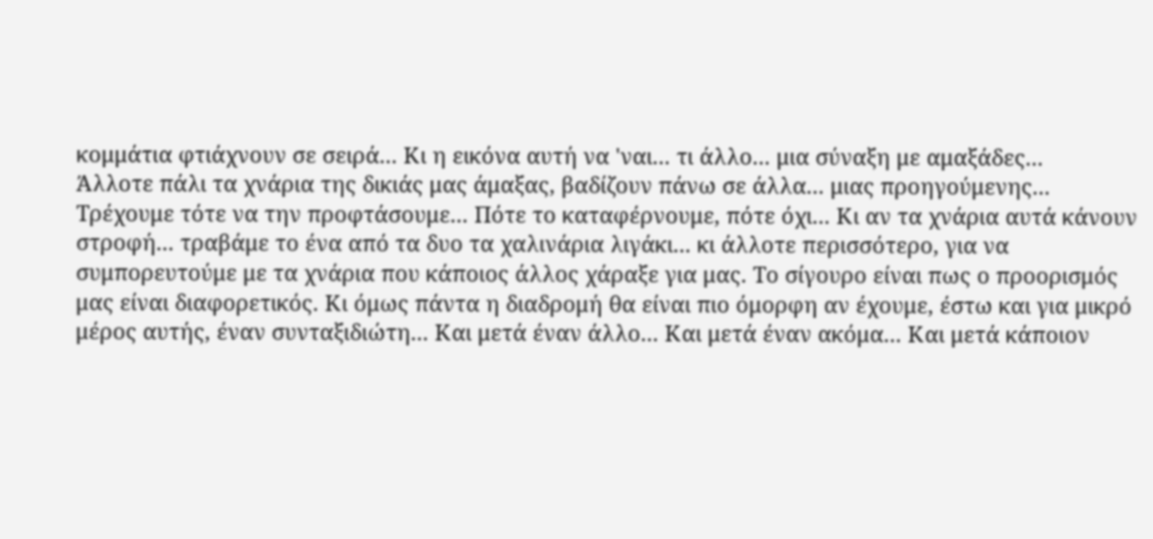κομμάτια φτιάχνουν σε σειρά... Κι η εικόνα αυτή να 'ναι... τι άλλο... μια σύναξη με αμαξάδες...
Άλλοτε πάλι τα χνάρια της δικιάς μας άμαξας, βαδίζουν πάνω σε άλλα... μιας προηγούμενης... Τρέχουμε τότε να την προφτάσουμε... Πότε το καταφέρνουμε, πότε όχι... Κι αν τα χνάρια αυτά κάνουν στροφή... τραβάμε το ένα από τα δυο τα χαλινάρια λιγάκι... κι άλλοτε περισσότερο, για να συμπορευτούμε με τα χνάρια που κάποιος άλλος χάραξε για μας. Το σίγουρο είναι πως ο προορισμός μας είναι διαφορετικός. Κι όμως πάντα η διαδρομή θα είναι πιο όμορφη αν έχουμε, έστω και για μικρό μέρος αυτής, έναν συνταξιδιώτη... Και μετά έναν άλλο... Και μετά έναν ακόμα... Και μετά κάποιον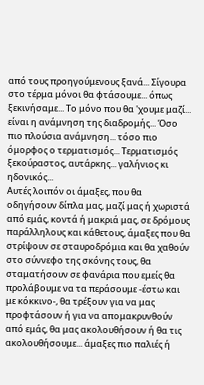από τους προηγούμενους ξανά... Σίγουρα στο τέρμα μόνοι θα φτάσουμε... όπως ξεκινήσαμε... Το μόνο που θα 'χουμε μαζί... είναι η ανάμνηση της διαδρομής... Όσο πιο πλούσια ανάμνηση... τόσο πιο όμορφος ο τερματισμός... Τερματισμός ξεκούραστος, αυτάρκης... γαλήνιος κι ηδονικός...
Αυτές λοιπόν οι άμαξες, που θα οδηγήσουν δίπλα μας, μαζί μας ή χωριστά από εμάς, κοντά ή μακριά μας, σε δρόμους παράλληλους και κάθετους, άμαξες που θα στρίψουν σε σταυροδρόμια και θα χαθούν στο σύννεφο της σκόνης τους, θα σταματήσουν σε φανάρια που εμείς θα προλάβουμε να τα περάσουμε -έστω και με κόκκινο-, θα τρέξουν για να μας προφτάσουν ή για να απομακρυνθούν από εμάς, θα μας ακολουθήσουν ή θα τις ακολουθήσουμε... άμαξες πιο παλιές ή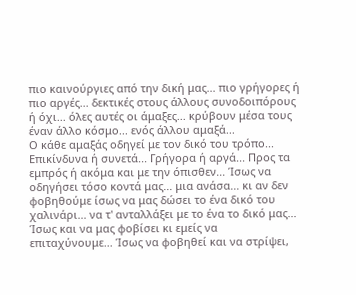πιο καινούργιες από την δική μας... πιο γρήγορες ή πιο αργές... δεκτικές στους άλλους συνοδοιπόρους ή όχι... όλες αυτές οι άμαξες... κρύβουν μέσα τους έναν άλλο κόσμο... ενός άλλου αμαξά...
Ο κάθε αμαξάς οδηγεί με τον δικό του τρόπο... Επικίνδυνα ή συνετά... Γρήγορα ή αργά... Προς τα εμπρός ή ακόμα και με την όπισθεν... Ίσως να οδηγήσει τόσο κοντά μας... μια ανάσα... κι αν δεν φοβηθούμε ίσως να μας δώσει το ένα δικό του χαλινάρι... να τ' ανταλλάξει με το ένα το δικό μας... Ίσως και να μας φοβίσει κι εμείς να επιταχύνουμε... Ίσως να φοβηθεί και να στρίψει,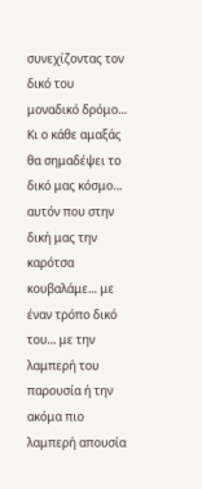συνεχίζοντας τον δικό του μοναδικό δρόμο... Κι ο κάθε αμαξάς θα σημαδέψει το δικό μας κόσμο... αυτόν που στην δική μας την καρότσα κουβαλάμε... με έναν τρόπο δικό του... με την λαμπερή του παρουσία ή την ακόμα πιο λαμπερή απουσία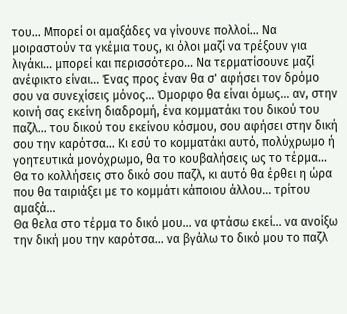του... Μπορεί οι αμαξάδες να γίνουνε πολλοί... Να μοιραστούν τα γκέμια τους, κι όλοι μαζί να τρέξουν για λιγάκι... μπορεί και περισσότερο... Να τερματίσουνε μαζί ανέφικτο είναι... Ένας προς έναν θα σ' αφήσει τον δρόμο σου να συνεχίσεις μόνος... Όμορφο θα είναι όμως... αν, στην κοινή σας εκείνη διαδρομή, ένα κομματάκι του δικού του παζλ... του δικού του εκείνου κόσμου, σου αφήσει στην δική σου την καρότσα... Κι εσύ το κομματάκι αυτό, πολύχρωμο ή γοητευτικά μονόχρωμο, θα το κουβαλήσεις ως το τέρμα... Θα το κολλήσεις στο δικό σου παζλ, κι αυτό θα έρθει η ώρα που θα ταιριάξει με το κομμάτι κάποιου άλλου... τρίτου αμαξά...
Θα θελα στο τέρμα το δικό μου... να φτάσω εκεί... να ανοίξω την δική μου την καρότσα... να βγάλω το δικό μου το παζλ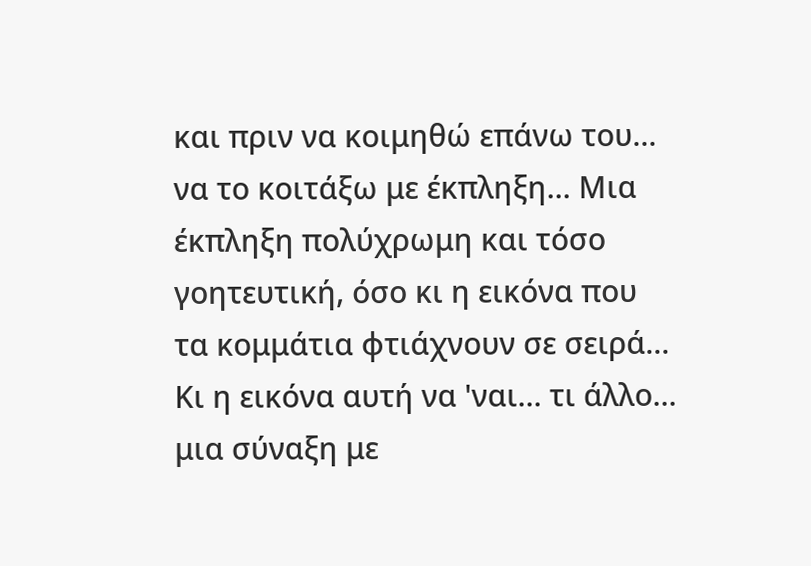και πριν να κοιμηθώ επάνω του... να το κοιτάξω με έκπληξη... Μια έκπληξη πολύχρωμη και τόσο γοητευτική, όσο κι η εικόνα που τα κομμάτια φτιάχνουν σε σειρά... Κι η εικόνα αυτή να 'ναι... τι άλλο... μια σύναξη με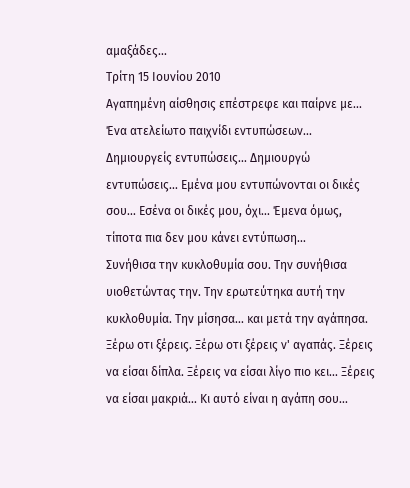αμαξάδες...
Τρίτη 15 Ιουνίου 2010
Αγαπημένη αίσθησις επέστρεφε και παίρνε με...
Ένα ατελείωτο παιχνίδι εντυπώσεων... Δημιουργείς εντυπώσεις... Δημιουργώ εντυπώσεις... Εμένα μου εντυπώνονται οι δικές σου... Εσένα οι δικές μου, όχι... Έμενα όμως, τίποτα πια δεν μου κάνει εντύπωση...
Συνήθισα την κυκλοθυμία σου. Την συνήθισα υιοθετώντας την. Την ερωτεύτηκα αυτή την κυκλοθυμία. Την μίσησα... και μετά την αγάπησα. Ξέρω οτι ξέρεις. Ξέρω οτι ξέρεις ν' αγαπάς. Ξέρεις να είσαι δίπλα. Ξέρεις να είσαι λίγο πιο κει... Ξέρεις να είσαι μακριά... Κι αυτό είναι η αγάπη σου...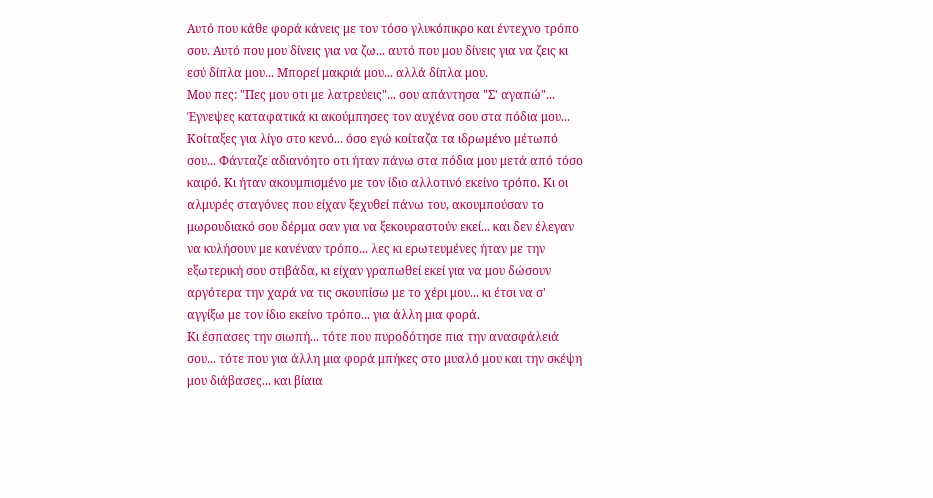Αυτό που κάθε φορά κάνεις με τον τόσο γλυκόπικρο και έντεχνο τρόπο σου. Αυτό που μου δίνεις για να ζω... αυτό που μου δίνεις για να ζεις κι εσύ δίπλα μου... Μπορεί μακριά μου... αλλά δίπλα μου.
Μου πες: "Πες μου οτι με λατρεύεις"... σου απάντησα "Σ' αγαπώ"... Έγνεψες καταφατικά κι ακούμπησες τον αυχένα σου στα πόδια μου... Κοίταξες για λίγο στο κενό... όσο εγώ κοίταζα τα ιδρωμένο μέτωπό σου... Φάνταζε αδιανόητο οτι ήταν πάνω στα πόδια μου μετά από τόσο καιρό. Κι ήταν ακουμπισμένο με τον ίδιο αλλοτινό εκείνο τρόπο. Κι οι αλμυρές σταγόνες που είχαν ξεχυθεί πάνω του, ακουμπούσαν το μωρουδιακό σου δέρμα σαν για να ξεκουραστούν εκεί... και δεν έλεγαν να κυλήσουν με κανέναν τρόπο... λες κι ερωτευμένες ήταν με την εξωτερική σου στιβάδα, κι είχαν γραπωθεί εκεί για να μου δώσουν αργότερα την χαρά να τις σκουπίσω με το χέρι μου... κι έτσι να σ' αγγίξω με τον ίδιο εκείνο τρόπο... για άλλη μια φορά.
Κι έσπασες την σιωπή... τότε που πυροδότησε πια την ανασφάλειά σου... τότε που για άλλη μια φορά μπήκες στο μυαλό μου και την σκέψη μου διάβασες... και βίαια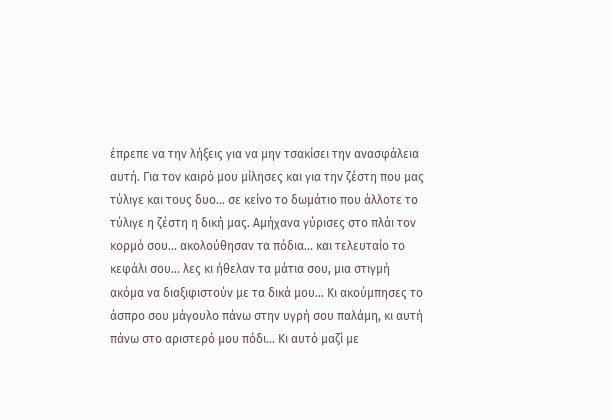έπρεπε να την λήξεις για να μην τσακίσει την ανασφάλεια αυτή. Για τον καιρό μου μίλησες και για την ζέστη που μας τύλιγε και τους δυο... σε κείνο το δωμάτιο που άλλοτε το τύλιγε η ζέστη η δική μας. Αμήχανα γύρισες στο πλάι τον κορμό σου... ακολούθησαν τα πόδια... και τελευταίο το κεφάλι σου... λες κι ήθελαν τα μάτια σου, μια στιγμή ακόμα να διαξιφιστούν με τα δικά μου... Κι ακούμπησες το άσπρο σου μάγουλο πάνω στην υγρή σου παλάμη, κι αυτή πάνω στο αριστερό μου πόδι... Κι αυτό μαζί με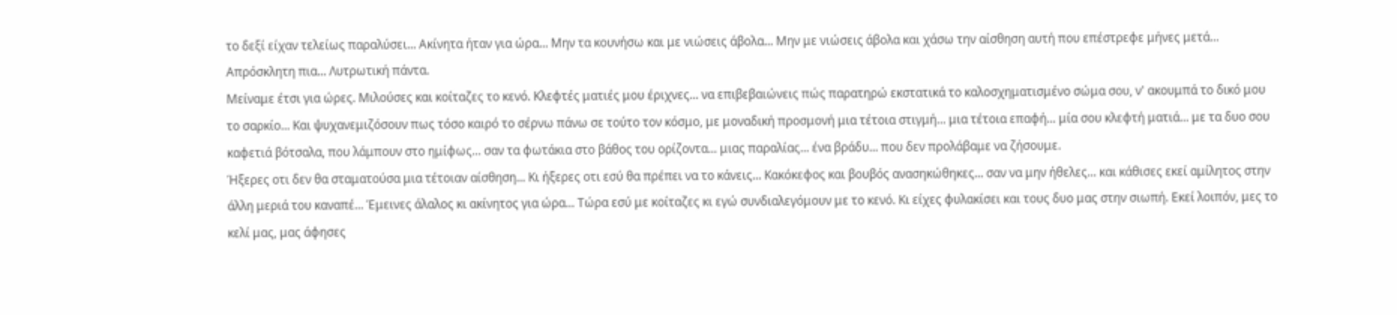το δεξί είχαν τελείως παραλύσει... Ακίνητα ήταν για ώρα... Μην τα κουνήσω και με νιώσεις άβολα... Μην με νιώσεις άβολα και χάσω την αίσθηση αυτή που επέστρεφε μήνες μετά... Απρόσκλητη πια... Λυτρωτική πάντα.
Μείναμε έτσι για ώρες. Μιλούσες και κοίταζες το κενό. Κλεφτές ματιές μου έριχνες... να επιβεβαιώνεις πώς παρατηρώ εκστατικά το καλοσχηματισμένο σώμα σου, ν' ακουμπά το δικό μου το σαρκίο... Και ψυχανεμιζόσουν πως τόσο καιρό το σέρνω πάνω σε τούτο τον κόσμο, με μοναδική προσμονή μια τέτοια στιγμή... μια τέτοια επαφή... μία σου κλεφτή ματιά... με τα δυο σου καφετιά βότσαλα, που λάμπουν στο ημίφως... σαν τα φωτάκια στο βάθος του ορίζοντα... μιας παραλίας... ένα βράδυ... που δεν προλάβαμε να ζήσουμε.
Ήξερες οτι δεν θα σταματούσα μια τέτοιαν αίσθηση... Κι ήξερες οτι εσύ θα πρέπει να το κάνεις... Κακόκεφος και βουβός ανασηκώθηκες... σαν να μην ήθελες... και κάθισες εκεί αμίλητος στην άλλη μεριά του καναπέ... Έμεινες άλαλος κι ακίνητος για ώρα... Τώρα εσύ με κοίταζες κι εγώ συνδιαλεγόμουν με το κενό. Κι είχες φυλακίσει και τους δυο μας στην σιωπή. Εκεί λοιπόν, μες το κελί μας, μας άφησες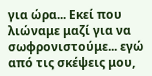για ώρα... Εκεί που λιώναμε μαζί για να σωφρονιστούμε... εγώ από τις σκέψεις μου,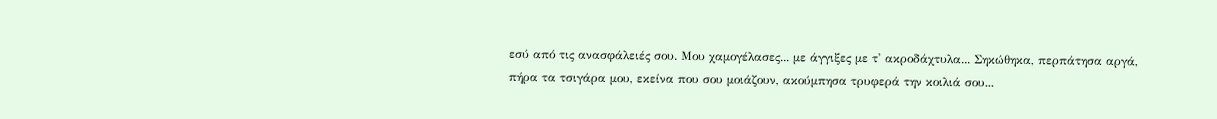εσύ από τις ανασφάλειές σου. Μου χαμογέλασες... με άγγιξες με τ' ακροδάχτυλα... Σηκώθηκα, περπάτησα αργά, πήρα τα τσιγάρα μου, εκείνα που σου μοιάζουν, ακούμπησα τρυφερά την κοιλιά σου...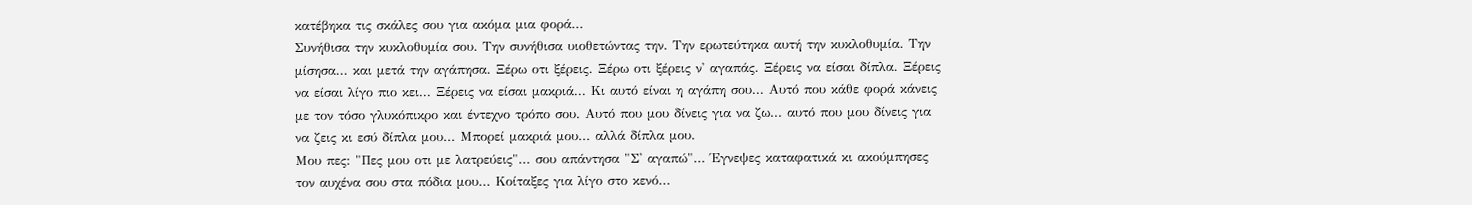κατέβηκα τις σκάλες σου για ακόμα μια φορά...
Συνήθισα την κυκλοθυμία σου. Την συνήθισα υιοθετώντας την. Την ερωτεύτηκα αυτή την κυκλοθυμία. Την μίσησα... και μετά την αγάπησα. Ξέρω οτι ξέρεις. Ξέρω οτι ξέρεις ν' αγαπάς. Ξέρεις να είσαι δίπλα. Ξέρεις να είσαι λίγο πιο κει... Ξέρεις να είσαι μακριά... Κι αυτό είναι η αγάπη σου... Αυτό που κάθε φορά κάνεις με τον τόσο γλυκόπικρο και έντεχνο τρόπο σου. Αυτό που μου δίνεις για να ζω... αυτό που μου δίνεις για να ζεις κι εσύ δίπλα μου... Μπορεί μακριά μου... αλλά δίπλα μου.
Μου πες: "Πες μου οτι με λατρεύεις"... σου απάντησα "Σ' αγαπώ"... Έγνεψες καταφατικά κι ακούμπησες τον αυχένα σου στα πόδια μου... Κοίταξες για λίγο στο κενό...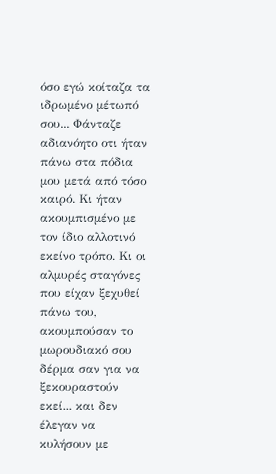όσο εγώ κοίταζα τα ιδρωμένο μέτωπό σου... Φάνταζε αδιανόητο οτι ήταν πάνω στα πόδια μου μετά από τόσο καιρό. Κι ήταν ακουμπισμένο με τον ίδιο αλλοτινό εκείνο τρόπο. Κι οι αλμυρές σταγόνες που είχαν ξεχυθεί πάνω του, ακουμπούσαν το μωρουδιακό σου δέρμα σαν για να ξεκουραστούν εκεί... και δεν έλεγαν να κυλήσουν με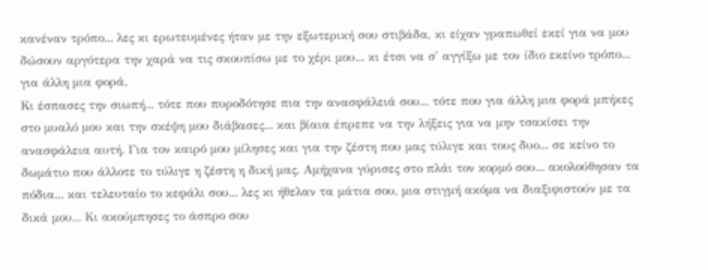κανέναν τρόπο... λες κι ερωτευμένες ήταν με την εξωτερική σου στιβάδα, κι είχαν γραπωθεί εκεί για να μου δώσουν αργότερα την χαρά να τις σκουπίσω με το χέρι μου... κι έτσι να σ' αγγίξω με τον ίδιο εκείνο τρόπο... για άλλη μια φορά.
Κι έσπασες την σιωπή... τότε που πυροδότησε πια την ανασφάλειά σου... τότε που για άλλη μια φορά μπήκες στο μυαλό μου και την σκέψη μου διάβασες... και βίαια έπρεπε να την λήξεις για να μην τσακίσει την ανασφάλεια αυτή. Για τον καιρό μου μίλησες και για την ζέστη που μας τύλιγε και τους δυο... σε κείνο το δωμάτιο που άλλοτε το τύλιγε η ζέστη η δική μας. Αμήχανα γύρισες στο πλάι τον κορμό σου... ακολούθησαν τα πόδια... και τελευταίο το κεφάλι σου... λες κι ήθελαν τα μάτια σου, μια στιγμή ακόμα να διαξιφιστούν με τα δικά μου... Κι ακούμπησες το άσπρο σου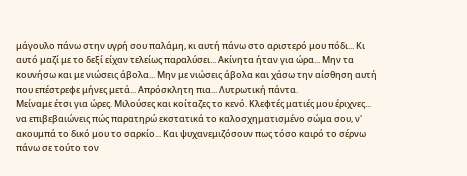μάγουλο πάνω στην υγρή σου παλάμη, κι αυτή πάνω στο αριστερό μου πόδι... Κι αυτό μαζί με το δεξί είχαν τελείως παραλύσει... Ακίνητα ήταν για ώρα... Μην τα κουνήσω και με νιώσεις άβολα... Μην με νιώσεις άβολα και χάσω την αίσθηση αυτή που επέστρεφε μήνες μετά... Απρόσκλητη πια... Λυτρωτική πάντα.
Μείναμε έτσι για ώρες. Μιλούσες και κοίταζες το κενό. Κλεφτές ματιές μου έριχνες... να επιβεβαιώνεις πώς παρατηρώ εκστατικά το καλοσχηματισμένο σώμα σου, ν' ακουμπά το δικό μου το σαρκίο... Και ψυχανεμιζόσουν πως τόσο καιρό το σέρνω πάνω σε τούτο τον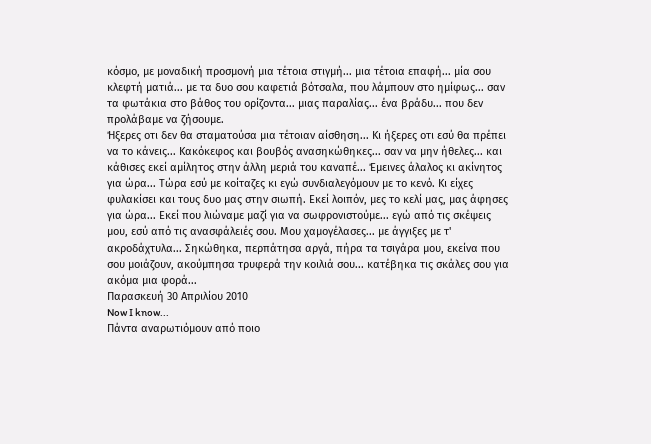κόσμο, με μοναδική προσμονή μια τέτοια στιγμή... μια τέτοια επαφή... μία σου κλεφτή ματιά... με τα δυο σου καφετιά βότσαλα, που λάμπουν στο ημίφως... σαν τα φωτάκια στο βάθος του ορίζοντα... μιας παραλίας... ένα βράδυ... που δεν προλάβαμε να ζήσουμε.
Ήξερες οτι δεν θα σταματούσα μια τέτοιαν αίσθηση... Κι ήξερες οτι εσύ θα πρέπει να το κάνεις... Κακόκεφος και βουβός ανασηκώθηκες... σαν να μην ήθελες... και κάθισες εκεί αμίλητος στην άλλη μεριά του καναπέ... Έμεινες άλαλος κι ακίνητος για ώρα... Τώρα εσύ με κοίταζες κι εγώ συνδιαλεγόμουν με το κενό. Κι είχες φυλακίσει και τους δυο μας στην σιωπή. Εκεί λοιπόν, μες το κελί μας, μας άφησες για ώρα... Εκεί που λιώναμε μαζί για να σωφρονιστούμε... εγώ από τις σκέψεις μου, εσύ από τις ανασφάλειές σου. Μου χαμογέλασες... με άγγιξες με τ' ακροδάχτυλα... Σηκώθηκα, περπάτησα αργά, πήρα τα τσιγάρα μου, εκείνα που σου μοιάζουν, ακούμπησα τρυφερά την κοιλιά σου... κατέβηκα τις σκάλες σου για ακόμα μια φορά...
Παρασκευή 30 Απριλίου 2010
Now I know...
Πάντα αναρωτιόμουν από ποιο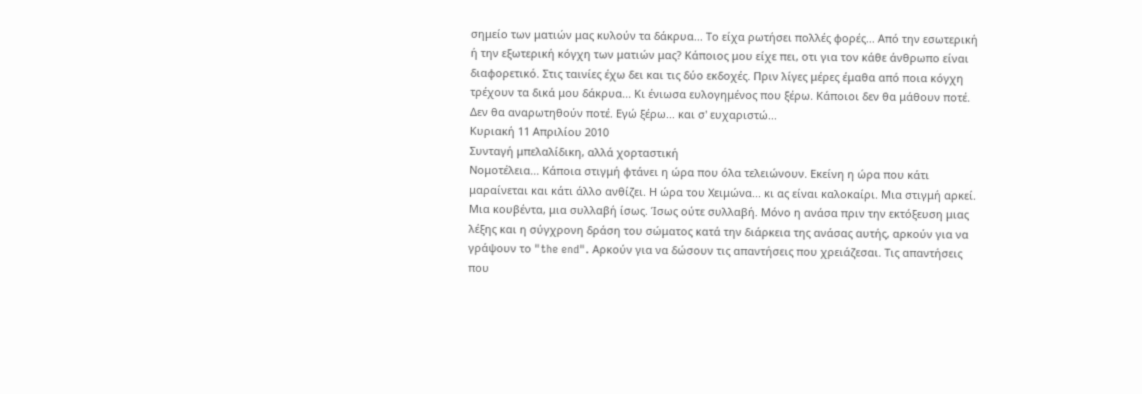σημείο των ματιών μας κυλούν τα δάκρυα... Το είχα ρωτήσει πολλές φορές... Από την εσωτερική ή την εξωτερική κόγχη των ματιών μας? Κάποιος μου είχε πει, οτι για τον κάθε άνθρωπο είναι διαφορετικό. Στις ταινίες έχω δει και τις δύο εκδοχές. Πριν λίγες μέρες έμαθα από ποια κόγχη τρέχουν τα δικά μου δάκρυα... Κι ένιωσα ευλογημένος που ξέρω. Κάποιοι δεν θα μάθουν ποτέ. Δεν θα αναρωτηθούν ποτέ. Εγώ ξέρω... και σ' ευχαριστώ...
Κυριακή 11 Απριλίου 2010
Συνταγή μπελαλίδικη, αλλά χορταστική
Νομοτέλεια... Κάποια στιγμή φτάνει η ώρα που όλα τελειώνουν. Εκείνη η ώρα που κάτι μαραίνεται και κάτι άλλο ανθίζει. Η ώρα του Χειμώνα... κι ας είναι καλοκαίρι. Μια στιγμή αρκεί. Μια κουβέντα, μια συλλαβή ίσως. Ίσως ούτε συλλαβή. Μόνο η ανάσα πριν την εκτόξευση μιας λέξης και η σύγχρονη δράση του σώματος κατά την διάρκεια της ανάσας αυτής, αρκούν για να γράψουν το "the end". Αρκούν για να δώσουν τις απαντήσεις που χρειάζεσαι. Τις απαντήσεις που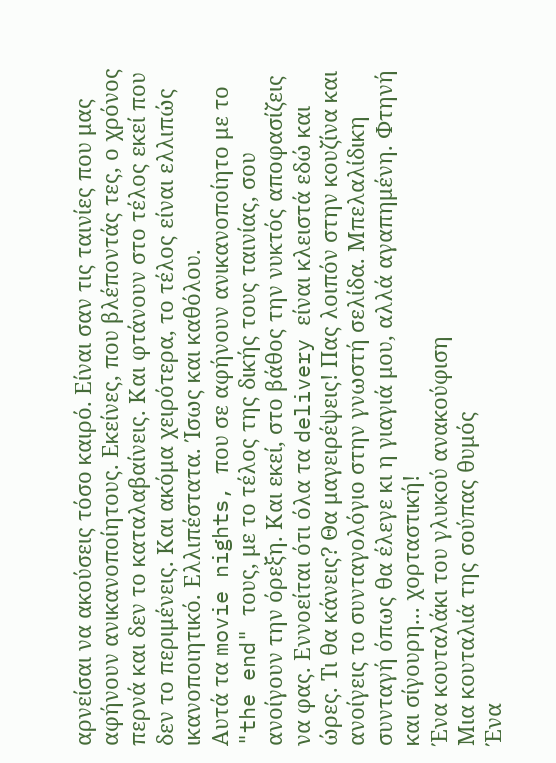αρνείσαι να ακούσεις τόσο καιρό. Είναι σαν τις ταινίες που μας αφήνουν ανικανοποίητους. Εκείνες, που βλέποντάς τες, ο χρόνος περνά και δεν το καταλαβαίνεις. Και φτάνουν στο τέλος εκεί που δεν το περιμένεις. Και ακόμα χειρότερα, το τέλος είναι ελλιπώς ικανοποιητικό. Ελλιπέστατα. Ίσως και καθόλου.
Αυτά τα movie nights, που σε αφήνουν ανικανοποίητο με το "the end" τους, με το τέλος της δικής τους ταινίας, σου ανοίγουν την όρεξη. Και εκεί, στο βάθος την νυκτός αποφασίζεις να φας. Εννοείται ότι όλα τα delivery είναι κλειστά εδώ και ώρες. Τι θα κάνεις? Θα μαγειρέψεις! Πας λοιπόν στην κουζίνα και ανοίγεις το συνταγολόγιο στην γνωστή σελίδα. Μπελαλίδικη συνταγή όπως θα έλεγε κι η γιαγιά μου, αλλά αγαπημένη. Φτηνή και σίγουρη... χορταστική!
Ένα κουταλάκι του γλυκού ανακούφιση
Μια κουταλιά της σούπας θυμός
Ένα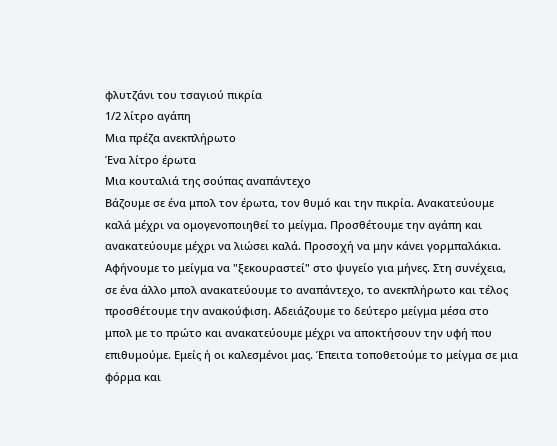φλυτζάνι του τσαγιού πικρία
1/2 λίτρο αγάπη
Μια πρέζα ανεκπλήρωτο
Ένα λίτρο έρωτα
Μια κουταλιά της σούπας αναπάντεχο
Βάζουμε σε ένα μπολ τον έρωτα, τον θυμό και την πικρία. Ανακατεύουμε καλά μέχρι να ομογενοποιηθεί το μείγμα. Προσθέτουμε την αγάπη και ανακατεύουμε μέχρι να λιώσει καλά. Προσοχή να μην κάνει γορμπαλάκια. Αφήνουμε το μείγμα να "ξεκουραστεί" στο ψυγείο για μήνες. Στη συνέχεια, σε ένα άλλο μπολ ανακατεύουμε το αναπάντεχο, το ανεκπλήρωτο και τέλος προσθέτουμε την ανακούφιση. Αδειάζουμε το δεύτερο μείγμα μέσα στο μπολ με το πρώτο και ανακατεύουμε μέχρι να αποκτήσουν την υφή που επιθυμούμε. Εμείς ή οι καλεσμένοι μας. Έπειτα τοποθετούμε το μείγμα σε μια φόρμα και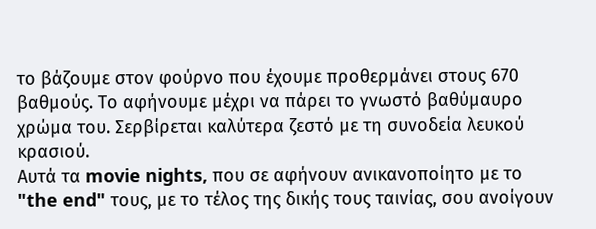το βάζουμε στον φούρνο που έχουμε προθερμάνει στους 670 βαθμούς. Το αφήνουμε μέχρι να πάρει το γνωστό βαθύμαυρο χρώμα του. Σερβίρεται καλύτερα ζεστό με τη συνοδεία λευκού κρασιού.
Αυτά τα movie nights, που σε αφήνουν ανικανοποίητο με το "the end" τους, με το τέλος της δικής τους ταινίας, σου ανοίγουν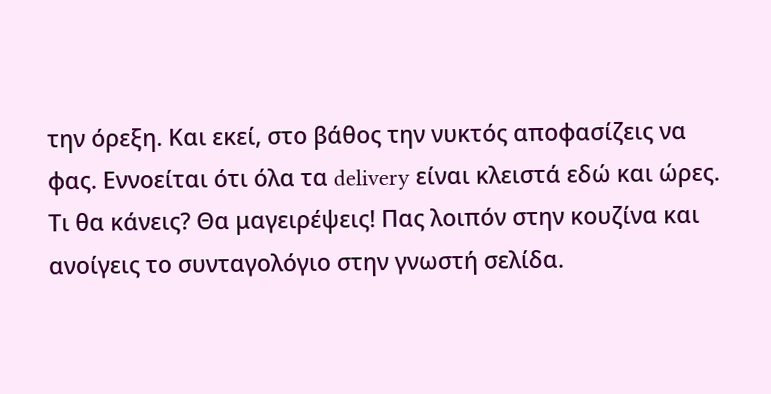την όρεξη. Και εκεί, στο βάθος την νυκτός αποφασίζεις να φας. Εννοείται ότι όλα τα delivery είναι κλειστά εδώ και ώρες. Τι θα κάνεις? Θα μαγειρέψεις! Πας λοιπόν στην κουζίνα και ανοίγεις το συνταγολόγιο στην γνωστή σελίδα.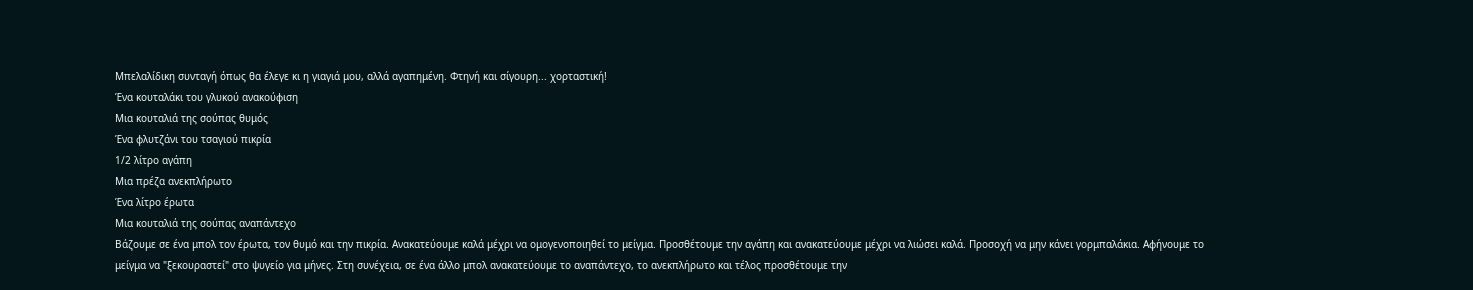Μπελαλίδικη συνταγή όπως θα έλεγε κι η γιαγιά μου, αλλά αγαπημένη. Φτηνή και σίγουρη... χορταστική!
Ένα κουταλάκι του γλυκού ανακούφιση
Μια κουταλιά της σούπας θυμός
Ένα φλυτζάνι του τσαγιού πικρία
1/2 λίτρο αγάπη
Μια πρέζα ανεκπλήρωτο
Ένα λίτρο έρωτα
Μια κουταλιά της σούπας αναπάντεχο
Βάζουμε σε ένα μπολ τον έρωτα, τον θυμό και την πικρία. Ανακατεύουμε καλά μέχρι να ομογενοποιηθεί το μείγμα. Προσθέτουμε την αγάπη και ανακατεύουμε μέχρι να λιώσει καλά. Προσοχή να μην κάνει γορμπαλάκια. Αφήνουμε το μείγμα να "ξεκουραστεί" στο ψυγείο για μήνες. Στη συνέχεια, σε ένα άλλο μπολ ανακατεύουμε το αναπάντεχο, το ανεκπλήρωτο και τέλος προσθέτουμε την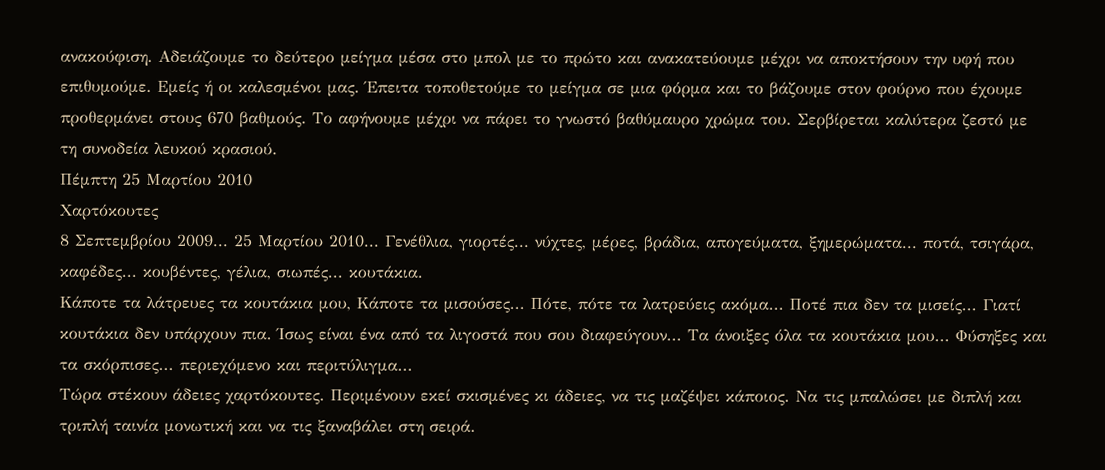ανακούφιση. Αδειάζουμε το δεύτερο μείγμα μέσα στο μπολ με το πρώτο και ανακατεύουμε μέχρι να αποκτήσουν την υφή που επιθυμούμε. Εμείς ή οι καλεσμένοι μας. Έπειτα τοποθετούμε το μείγμα σε μια φόρμα και το βάζουμε στον φούρνο που έχουμε προθερμάνει στους 670 βαθμούς. Το αφήνουμε μέχρι να πάρει το γνωστό βαθύμαυρο χρώμα του. Σερβίρεται καλύτερα ζεστό με τη συνοδεία λευκού κρασιού.
Πέμπτη 25 Μαρτίου 2010
Χαρτόκουτες
8 Σεπτεμβρίου 2009... 25 Μαρτίου 2010... Γενέθλια, γιορτές... νύχτες, μέρες, βράδια, απογεύματα, ξημερώματα... ποτά, τσιγάρα, καφέδες... κουβέντες, γέλια, σιωπές... κουτάκια.
Κάποτε τα λάτρευες τα κουτάκια μου, Κάποτε τα μισούσες... Πότε, πότε τα λατρεύεις ακόμα... Ποτέ πια δεν τα μισείς... Γιατί κουτάκια δεν υπάρχουν πια. Ίσως είναι ένα από τα λιγοστά που σου διαφεύγουν... Τα άνοιξες όλα τα κουτάκια μου... Φύσηξες και τα σκόρπισες... περιεχόμενο και περιτύλιγμα...
Τώρα στέκουν άδειες χαρτόκουτες. Περιμένουν εκεί σκισμένες κι άδειες, να τις μαζέψει κάποιος. Να τις μπαλώσει με διπλή και τριπλή ταινία μονωτική και να τις ξαναβάλει στη σειρά.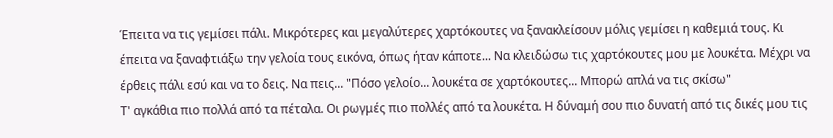Έπειτα να τις γεμίσει πάλι. Μικρότερες και μεγαλύτερες χαρτόκουτες να ξανακλείσουν μόλις γεμίσει η καθεμιά τους. Κι έπειτα να ξαναφτιάξω την γελοία τους εικόνα, όπως ήταν κάποτε... Να κλειδώσω τις χαρτόκουτες μου με λουκέτα. Μέχρι να έρθεις πάλι εσύ και να το δεις. Να πεις... "Πόσο γελοίο... λουκέτα σε χαρτόκουτες... Μπορώ απλά να τις σκίσω"
Τ' αγκάθια πιο πολλά από τα πέταλα. Οι ρωγμές πιο πολλές από τα λουκέτα. Η δύναμή σου πιο δυνατή από τις δικές μου τις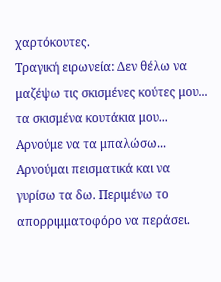χαρτόκουτες.
Τραγική ειρωνεία: Δεν θέλω να μαζέψω τις σκισμένες κούτες μου... τα σκισμένα κουτάκια μου... Αρνούμε να τα μπαλώσω... Αρνούμαι πεισματικά και να γυρίσω τα δω. Περιμένω το απορριμματοφόρο να περάσει.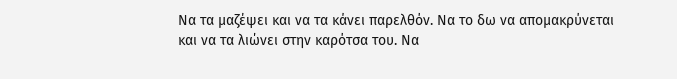Να τα μαζέψει και να τα κάνει παρελθόν. Να το δω να απομακρύνεται και να τα λιώνει στην καρότσα του. Να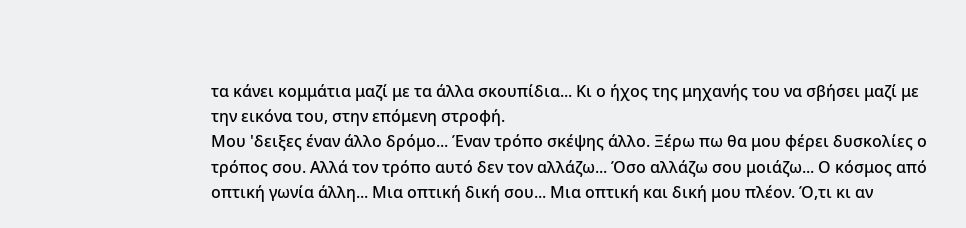τα κάνει κομμάτια μαζί με τα άλλα σκουπίδια... Κι ο ήχος της μηχανής του να σβήσει μαζί με την εικόνα του, στην επόμενη στροφή.
Μου 'δειξες έναν άλλο δρόμο... Έναν τρόπο σκέψης άλλο. Ξέρω πω θα μου φέρει δυσκολίες ο τρόπος σου. Αλλά τον τρόπο αυτό δεν τον αλλάζω... Όσο αλλάζω σου μοιάζω... Ο κόσμος από οπτική γωνία άλλη... Μια οπτική δική σου... Μια οπτική και δική μου πλέον. Ό,τι κι αν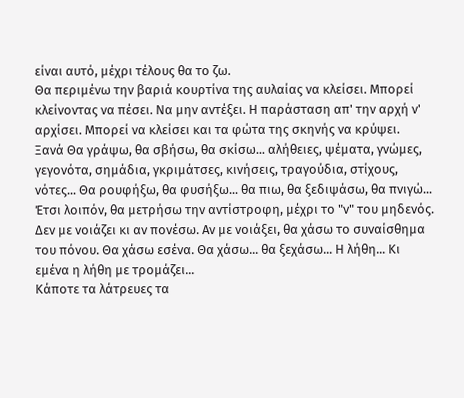είναι αυτό, μέχρι τέλους θα το ζω.
Θα περιμένω την βαριά κουρτίνα της αυλαίας να κλείσει. Μπορεί κλείνοντας να πέσει. Να μην αντέξει. Η παράσταση απ' την αρχή ν' αρχίσει. Μπορεί να κλείσει και τα φώτα της σκηνής να κρύψει.
Ξανά Θα γράψω, θα σβήσω, θα σκίσω... αλήθειες, ψέματα, γνώμες, γεγονότα, σημάδια, γκριμάτσες, κινήσεις, τραγούδια, στίχους, νότες... Θα ρουφήξω, θα φυσήξω... θα πιω, θα ξεδιψάσω, θα πνιγώ...
Έτσι λοιπόν, θα μετρήσω την αντίστροφη, μέχρι το "ν" του μηδενός. Δεν με νοιάζει κι αν πονέσω. Αν με νοιάξει, θα χάσω το συναίσθημα του πόνου. Θα χάσω εσένα. Θα χάσω... θα ξεχάσω... Η λήθη... Κι εμένα η λήθη με τρομάζει...
Κάποτε τα λάτρευες τα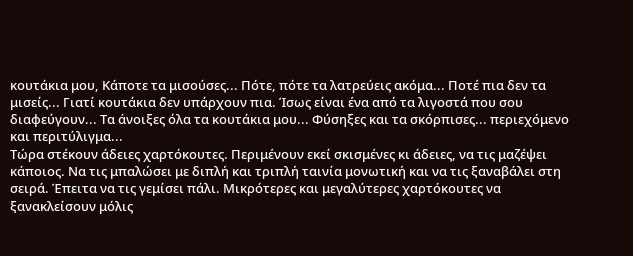κουτάκια μου, Κάποτε τα μισούσες... Πότε, πότε τα λατρεύεις ακόμα... Ποτέ πια δεν τα μισείς... Γιατί κουτάκια δεν υπάρχουν πια. Ίσως είναι ένα από τα λιγοστά που σου διαφεύγουν... Τα άνοιξες όλα τα κουτάκια μου... Φύσηξες και τα σκόρπισες... περιεχόμενο και περιτύλιγμα...
Τώρα στέκουν άδειες χαρτόκουτες. Περιμένουν εκεί σκισμένες κι άδειες, να τις μαζέψει κάποιος. Να τις μπαλώσει με διπλή και τριπλή ταινία μονωτική και να τις ξαναβάλει στη σειρά. Έπειτα να τις γεμίσει πάλι. Μικρότερες και μεγαλύτερες χαρτόκουτες να ξανακλείσουν μόλις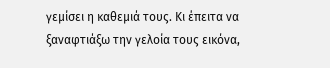γεμίσει η καθεμιά τους. Κι έπειτα να ξαναφτιάξω την γελοία τους εικόνα,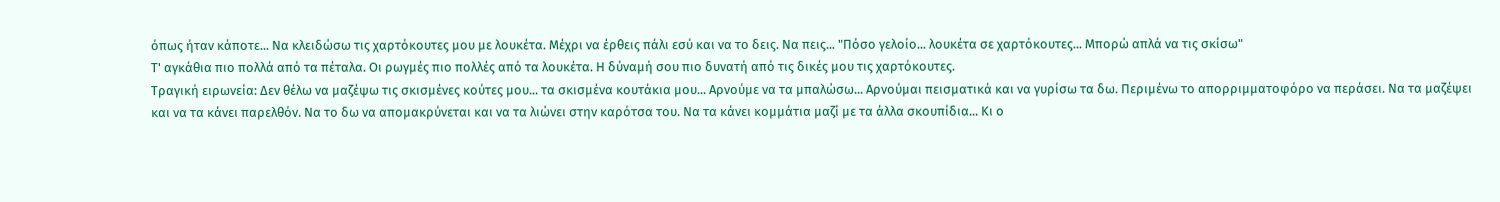όπως ήταν κάποτε... Να κλειδώσω τις χαρτόκουτες μου με λουκέτα. Μέχρι να έρθεις πάλι εσύ και να το δεις. Να πεις... "Πόσο γελοίο... λουκέτα σε χαρτόκουτες... Μπορώ απλά να τις σκίσω"
Τ' αγκάθια πιο πολλά από τα πέταλα. Οι ρωγμές πιο πολλές από τα λουκέτα. Η δύναμή σου πιο δυνατή από τις δικές μου τις χαρτόκουτες.
Τραγική ειρωνεία: Δεν θέλω να μαζέψω τις σκισμένες κούτες μου... τα σκισμένα κουτάκια μου... Αρνούμε να τα μπαλώσω... Αρνούμαι πεισματικά και να γυρίσω τα δω. Περιμένω το απορριμματοφόρο να περάσει. Να τα μαζέψει και να τα κάνει παρελθόν. Να το δω να απομακρύνεται και να τα λιώνει στην καρότσα του. Να τα κάνει κομμάτια μαζί με τα άλλα σκουπίδια... Κι ο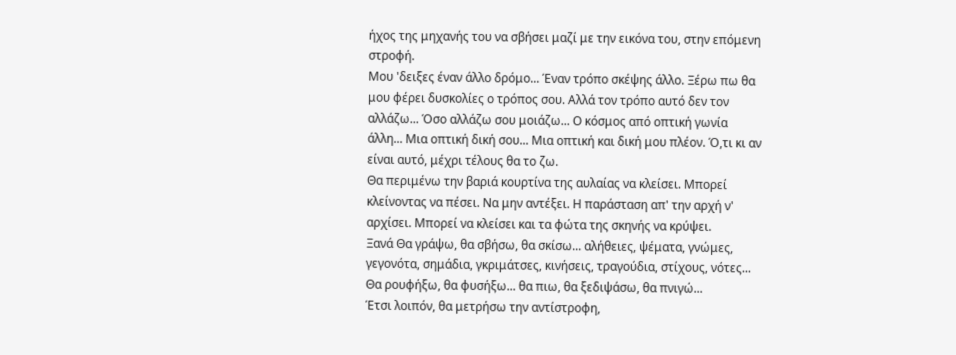ήχος της μηχανής του να σβήσει μαζί με την εικόνα του, στην επόμενη στροφή.
Μου 'δειξες έναν άλλο δρόμο... Έναν τρόπο σκέψης άλλο. Ξέρω πω θα μου φέρει δυσκολίες ο τρόπος σου. Αλλά τον τρόπο αυτό δεν τον αλλάζω... Όσο αλλάζω σου μοιάζω... Ο κόσμος από οπτική γωνία άλλη... Μια οπτική δική σου... Μια οπτική και δική μου πλέον. Ό,τι κι αν είναι αυτό, μέχρι τέλους θα το ζω.
Θα περιμένω την βαριά κουρτίνα της αυλαίας να κλείσει. Μπορεί κλείνοντας να πέσει. Να μην αντέξει. Η παράσταση απ' την αρχή ν' αρχίσει. Μπορεί να κλείσει και τα φώτα της σκηνής να κρύψει.
Ξανά Θα γράψω, θα σβήσω, θα σκίσω... αλήθειες, ψέματα, γνώμες, γεγονότα, σημάδια, γκριμάτσες, κινήσεις, τραγούδια, στίχους, νότες... Θα ρουφήξω, θα φυσήξω... θα πιω, θα ξεδιψάσω, θα πνιγώ...
Έτσι λοιπόν, θα μετρήσω την αντίστροφη,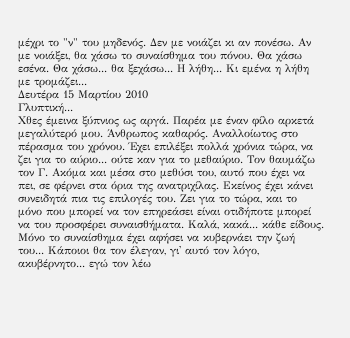μέχρι το "ν" του μηδενός. Δεν με νοιάζει κι αν πονέσω. Αν με νοιάξει, θα χάσω το συναίσθημα του πόνου. Θα χάσω εσένα. Θα χάσω... θα ξεχάσω... Η λήθη... Κι εμένα η λήθη με τρομάζει...
Δευτέρα 15 Μαρτίου 2010
Γλυπτική...
Χθες έμεινα ξύπνιος ως αργά. Παρέα με έναν φίλο αρκετά μεγαλύτερό μου. Άνθρωπος καθαρός. Αναλλοίωτος στο πέρασμα του χρόνου. Έχει επιλέξει πολλά χρόνια τώρα, να ζει για το αύριο... ούτε καν για το μεθαύριο. Τον θαυμάζω τον Γ. Ακόμα και μέσα στο μεθύσι του, αυτό που έχει να πει, σε φέρνει στα όρια της ανατριχίλας. Εκείνος έχει κάνει συνειδητά πια τις επιλογές του. Ζει για το τώρα, και το μόνο που μπορεί να τον επηρεάσει είναι οτιδήποτε μπορεί να του προσφέρει συναισθήματα. Καλά, κακά... κάθε είδους. Μόνο το συναίσθημα έχει αφήσει να κυβερνάει την ζωή του... Κάποιοι θα τον έλεγαν, γι' αυτό τον λόγο, ακυβέρνητο... εγώ τον λέω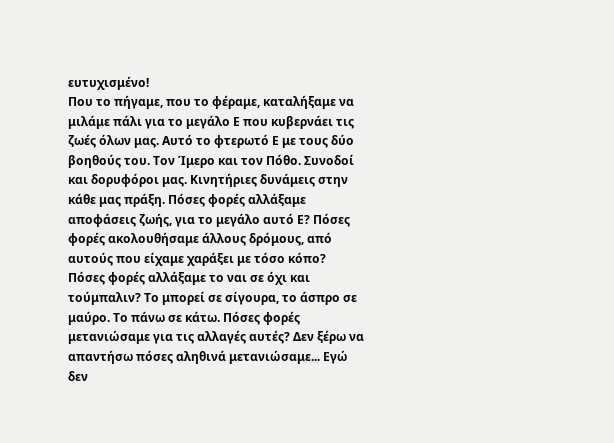ευτυχισμένο!
Που το πήγαμε, που το φέραμε, καταλήξαμε να μιλάμε πάλι για το μεγάλο Ε που κυβερνάει τις ζωές όλων μας. Αυτό το φτερωτό Ε με τους δύο βοηθούς του. Τον Ίμερο και τον Πόθο. Συνοδοί και δορυφόροι μας. Κινητήριες δυνάμεις στην κάθε μας πράξη. Πόσες φορές αλλάξαμε αποφάσεις ζωής, για το μεγάλο αυτό Ε? Πόσες φορές ακολουθήσαμε άλλους δρόμους, από αυτούς που είχαμε χαράξει με τόσο κόπο? Πόσες φορές αλλάξαμε το ναι σε όχι και τούμπαλιν? Το μπορεί σε σίγουρα, το άσπρο σε μαύρο. Το πάνω σε κάτω. Πόσες φορές μετανιώσαμε για τις αλλαγές αυτές? Δεν ξέρω να απαντήσω πόσες αληθινά μετανιώσαμε... Εγώ δεν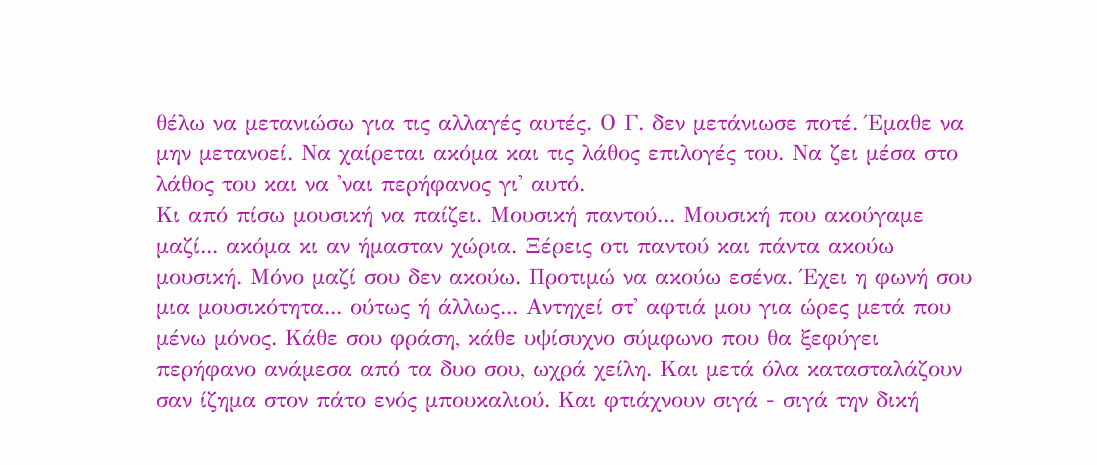θέλω να μετανιώσω για τις αλλαγές αυτές. Ο Γ. δεν μετάνιωσε ποτέ. Έμαθε να μην μετανοεί. Να χαίρεται ακόμα και τις λάθος επιλογές του. Να ζει μέσα στο λάθος του και να 'ναι περήφανος γι' αυτό.
Κι από πίσω μουσική να παίζει. Μουσική παντού... Μουσική που ακούγαμε μαζί... ακόμα κι αν ήμασταν χώρια. Ξέρεις οτι παντού και πάντα ακούω μουσική. Μόνο μαζί σου δεν ακούω. Προτιμώ να ακούω εσένα. Έχει η φωνή σου μια μουσικότητα... ούτως ή άλλως... Αντηχεί στ' αφτιά μου για ώρες μετά που μένω μόνος. Κάθε σου φράση, κάθε υψίσυχνο σύμφωνο που θα ξεφύγει περήφανο ανάμεσα από τα δυο σου, ωχρά χείλη. Και μετά όλα κατασταλάζουν σαν ίζημα στον πάτο ενός μπουκαλιού. Και φτιάχνουν σιγά - σιγά την δική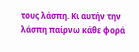τους λάσπη. Κι αυτήν την λάσπη παίρνω κάθε φορά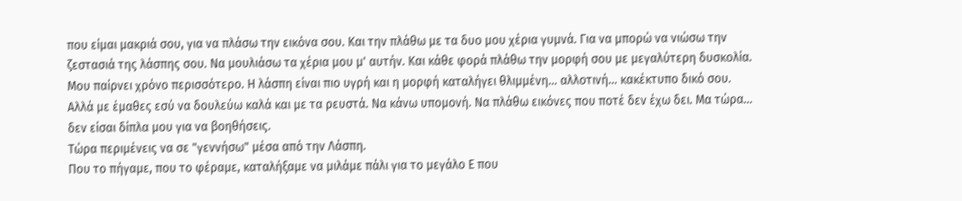που είμαι μακριά σου, για να πλάσω την εικόνα σου. Και την πλάθω με τα δυο μου χέρια γυμνά. Για να μπορώ να νιώσω την ζεστασιά της λάσπης σου. Να μουλιάσω τα χέρια μου μ' αυτήν. Και κάθε φορά πλάθω την μορφή σου με μεγαλύτερη δυσκολία. Μου παίρνει χρόνο περισσότερο. Η λάσπη είναι πιο υγρή και η μορφή καταλήγει θλιμμένη... αλλοτινή... κακέκτυπο δικό σου. Αλλά με έμαθες εσύ να δουλεύω καλά και με τα ρευστά. Να κάνω υπομονή. Να πλάθω εικόνες που ποτέ δεν έχω δει. Μα τώρα... δεν είσαι δίπλα μου για να βοηθήσεις.
Τώρα περιμένεις να σε "γεννήσω" μέσα από την Λάσπη.
Που το πήγαμε, που το φέραμε, καταλήξαμε να μιλάμε πάλι για το μεγάλο Ε που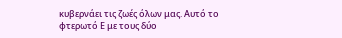κυβερνάει τις ζωές όλων μας. Αυτό το φτερωτό Ε με τους δύο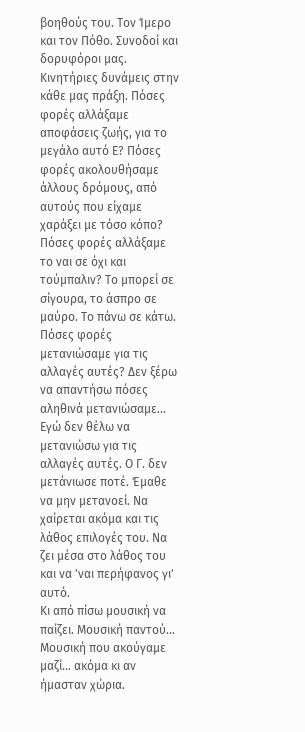βοηθούς του. Τον Ίμερο και τον Πόθο. Συνοδοί και δορυφόροι μας. Κινητήριες δυνάμεις στην κάθε μας πράξη. Πόσες φορές αλλάξαμε αποφάσεις ζωής, για το μεγάλο αυτό Ε? Πόσες φορές ακολουθήσαμε άλλους δρόμους, από αυτούς που είχαμε χαράξει με τόσο κόπο? Πόσες φορές αλλάξαμε το ναι σε όχι και τούμπαλιν? Το μπορεί σε σίγουρα, το άσπρο σε μαύρο. Το πάνω σε κάτω. Πόσες φορές μετανιώσαμε για τις αλλαγές αυτές? Δεν ξέρω να απαντήσω πόσες αληθινά μετανιώσαμε... Εγώ δεν θέλω να μετανιώσω για τις αλλαγές αυτές. Ο Γ. δεν μετάνιωσε ποτέ. Έμαθε να μην μετανοεί. Να χαίρεται ακόμα και τις λάθος επιλογές του. Να ζει μέσα στο λάθος του και να 'ναι περήφανος γι' αυτό.
Κι από πίσω μουσική να παίζει. Μουσική παντού... Μουσική που ακούγαμε μαζί... ακόμα κι αν ήμασταν χώρια.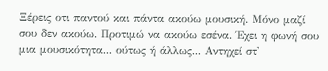Ξέρεις οτι παντού και πάντα ακούω μουσική. Μόνο μαζί σου δεν ακούω. Προτιμώ να ακούω εσένα. Έχει η φωνή σου μια μουσικότητα... ούτως ή άλλως... Αντηχεί στ'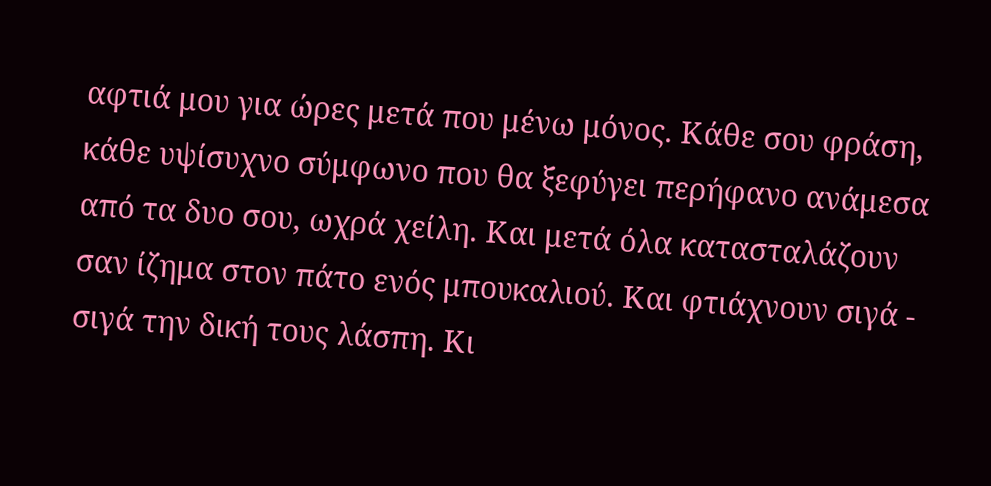αφτιά μου για ώρες μετά που μένω μόνος. Κάθε σου φράση, κάθε υψίσυχνο σύμφωνο που θα ξεφύγει περήφανο ανάμεσα από τα δυο σου, ωχρά χείλη. Και μετά όλα κατασταλάζουν σαν ίζημα στον πάτο ενός μπουκαλιού. Και φτιάχνουν σιγά - σιγά την δική τους λάσπη. Κι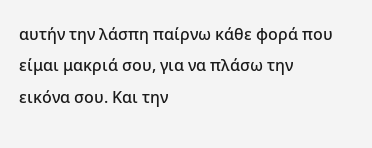αυτήν την λάσπη παίρνω κάθε φορά που είμαι μακριά σου, για να πλάσω την εικόνα σου. Και την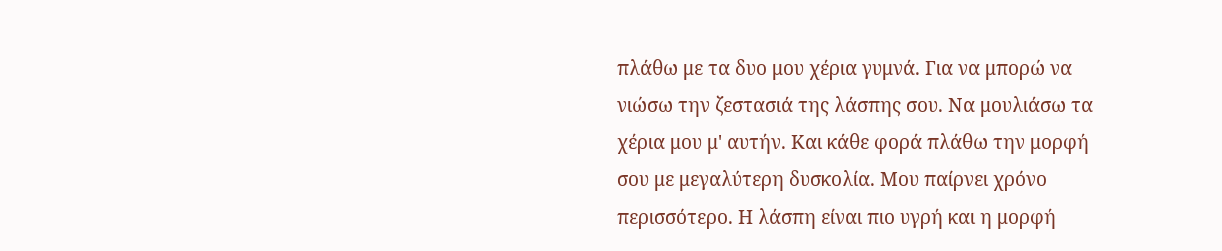πλάθω με τα δυο μου χέρια γυμνά. Για να μπορώ να νιώσω την ζεστασιά της λάσπης σου. Να μουλιάσω τα χέρια μου μ' αυτήν. Και κάθε φορά πλάθω την μορφή σου με μεγαλύτερη δυσκολία. Μου παίρνει χρόνο περισσότερο. Η λάσπη είναι πιο υγρή και η μορφή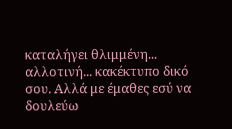καταλήγει θλιμμένη... αλλοτινή... κακέκτυπο δικό σου. Αλλά με έμαθες εσύ να δουλεύω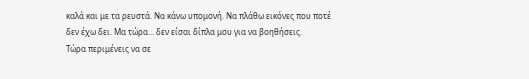καλά και με τα ρευστά. Να κάνω υπομονή. Να πλάθω εικόνες που ποτέ δεν έχω δει. Μα τώρα... δεν είσαι δίπλα μου για να βοηθήσεις.
Τώρα περιμένεις να σε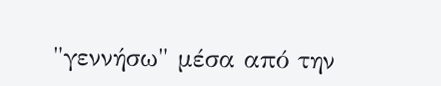"γεννήσω" μέσα από την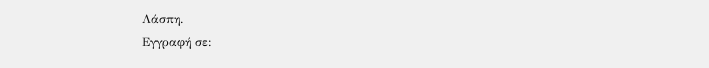Λάσπη.
Εγγραφή σε: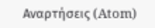Αναρτήσεις (Atom)